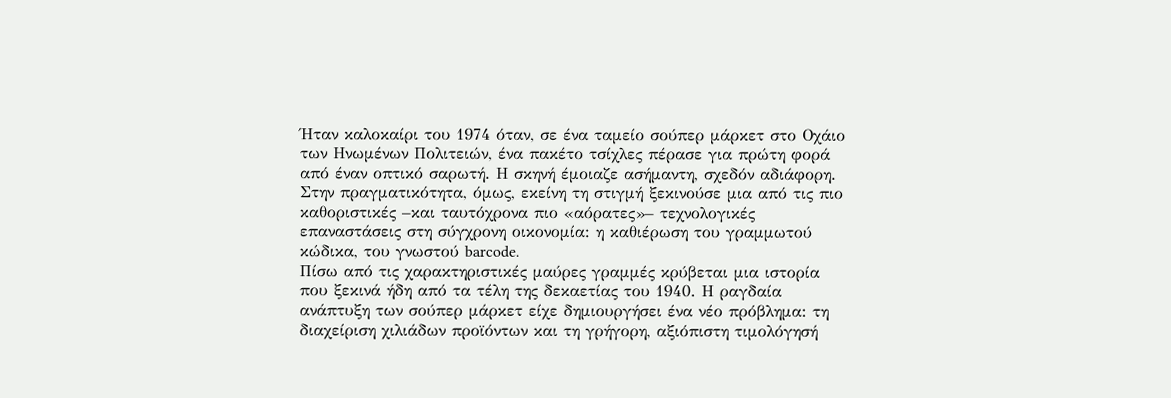Ήταν καλοκαίρι του 1974 όταν, σε ένα ταμείο σούπερ μάρκετ στο Οχάιο των Ηνωμένων Πολιτειών, ένα πακέτο τσίχλες πέρασε για πρώτη φορά από έναν οπτικό σαρωτή. Η σκηνή έμοιαζε ασήμαντη, σχεδόν αδιάφορη. Στην πραγματικότητα, όμως, εκείνη τη στιγμή ξεκινούσε μια από τις πιο καθοριστικές –και ταυτόχρονα πιο «αόρατες»– τεχνολογικές επαναστάσεις στη σύγχρονη οικονομία: η καθιέρωση του γραμμωτού κώδικα, του γνωστού barcode.
Πίσω από τις χαρακτηριστικές μαύρες γραμμές κρύβεται μια ιστορία που ξεκινά ήδη από τα τέλη της δεκαετίας του 1940. Η ραγδαία ανάπτυξη των σούπερ μάρκετ είχε δημιουργήσει ένα νέο πρόβλημα: τη διαχείριση χιλιάδων προϊόντων και τη γρήγορη, αξιόπιστη τιμολόγησή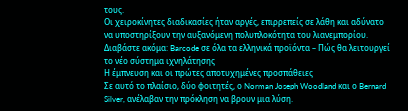τους.
Οι χειροκίνητες διαδικασίες ήταν αργές, επιρρεπείς σε λάθη και αδύνατο να υποστηρίξουν την αυξανόμενη πολυπλοκότητα του λιανεμπορίου.
Διαβάστε ακόμα: Barcode σε όλα τα ελληνικά προϊόντα – Πώς θα λειτουργεί το νέο σύστημα ιχνηλάτησης
Η έμπνευση και οι πρώτες αποτυχημένες προσπάθειες
Σε αυτό το πλαίσιο, δύο φοιτητές, ο Norman Joseph Woodland και ο Bernard Silver, ανέλαβαν την πρόκληση να βρουν μια λύση.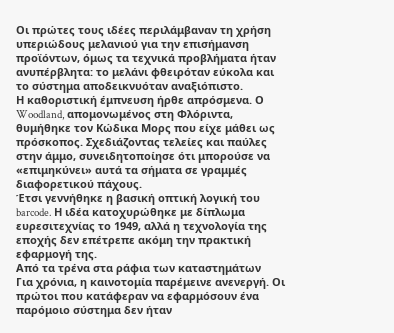Οι πρώτες τους ιδέες περιλάμβαναν τη χρήση υπεριώδους μελανιού για την επισήμανση προϊόντων, όμως τα τεχνικά προβλήματα ήταν ανυπέρβλητα: το μελάνι φθειρόταν εύκολα και το σύστημα αποδεικνυόταν αναξιόπιστο.
Η καθοριστική έμπνευση ήρθε απρόσμενα. Ο Woodland, απομονωμένος στη Φλόριντα, θυμήθηκε τον Κώδικα Μορς που είχε μάθει ως πρόσκοπος. Σχεδιάζοντας τελείες και παύλες στην άμμο, συνειδητοποίησε ότι μπορούσε να «επιμηκύνει» αυτά τα σήματα σε γραμμές διαφορετικού πάχους.
Έτσι γεννήθηκε η βασική οπτική λογική του barcode. Η ιδέα κατοχυρώθηκε με δίπλωμα ευρεσιτεχνίας το 1949, αλλά η τεχνολογία της εποχής δεν επέτρεπε ακόμη την πρακτική εφαρμογή της.
Από τα τρένα στα ράφια των καταστημάτων
Για χρόνια, η καινοτομία παρέμεινε ανενεργή. Οι πρώτοι που κατάφεραν να εφαρμόσουν ένα παρόμοιο σύστημα δεν ήταν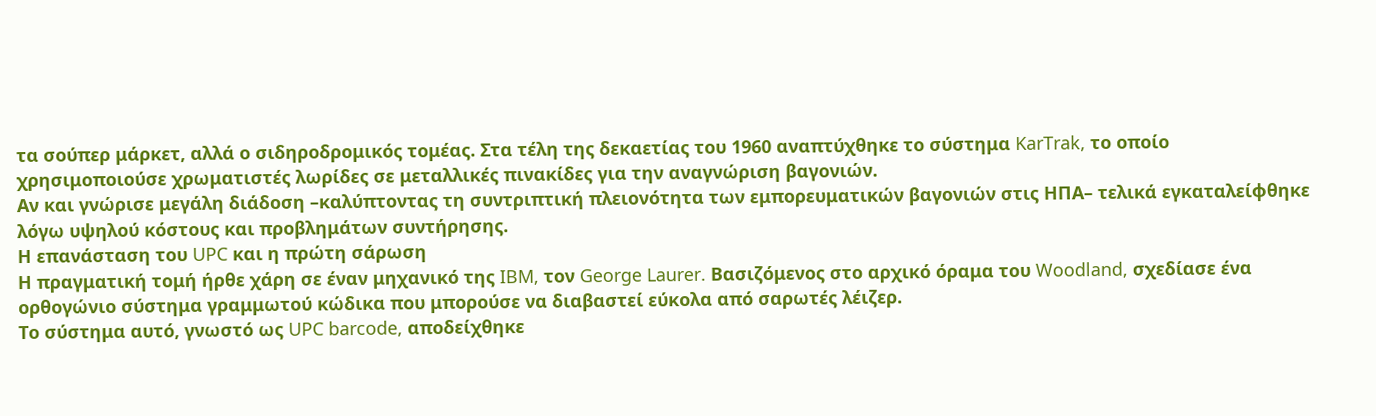τα σούπερ μάρκετ, αλλά ο σιδηροδρομικός τομέας. Στα τέλη της δεκαετίας του 1960 αναπτύχθηκε το σύστημα KarTrak, το οποίο χρησιμοποιούσε χρωματιστές λωρίδες σε μεταλλικές πινακίδες για την αναγνώριση βαγονιών.
Αν και γνώρισε μεγάλη διάδοση –καλύπτοντας τη συντριπτική πλειονότητα των εμπορευματικών βαγονιών στις ΗΠΑ– τελικά εγκαταλείφθηκε λόγω υψηλού κόστους και προβλημάτων συντήρησης.
Η επανάσταση του UPC και η πρώτη σάρωση
Η πραγματική τομή ήρθε χάρη σε έναν μηχανικό της IBM, τον George Laurer. Βασιζόμενος στο αρχικό όραμα του Woodland, σχεδίασε ένα ορθογώνιο σύστημα γραμμωτού κώδικα που μπορούσε να διαβαστεί εύκολα από σαρωτές λέιζερ.
Το σύστημα αυτό, γνωστό ως UPC barcode, αποδείχθηκε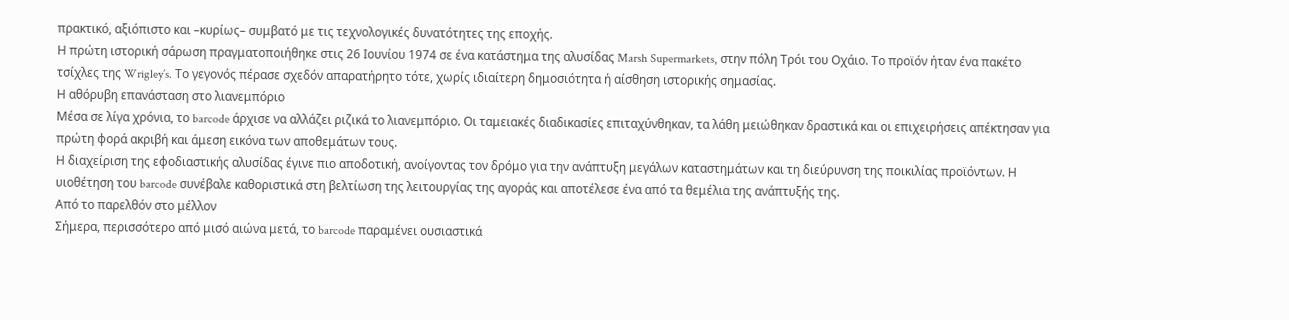πρακτικό, αξιόπιστο και –κυρίως– συμβατό με τις τεχνολογικές δυνατότητες της εποχής.
Η πρώτη ιστορική σάρωση πραγματοποιήθηκε στις 26 Ιουνίου 1974 σε ένα κατάστημα της αλυσίδας Marsh Supermarkets, στην πόλη Τρόι του Οχάιο. Το προϊόν ήταν ένα πακέτο τσίχλες της Wrigley’s. Το γεγονός πέρασε σχεδόν απαρατήρητο τότε, χωρίς ιδιαίτερη δημοσιότητα ή αίσθηση ιστορικής σημασίας.
Η αθόρυβη επανάσταση στο λιανεμπόριο
Μέσα σε λίγα χρόνια, το barcode άρχισε να αλλάζει ριζικά το λιανεμπόριο. Οι ταμειακές διαδικασίες επιταχύνθηκαν, τα λάθη μειώθηκαν δραστικά και οι επιχειρήσεις απέκτησαν για πρώτη φορά ακριβή και άμεση εικόνα των αποθεμάτων τους.
Η διαχείριση της εφοδιαστικής αλυσίδας έγινε πιο αποδοτική, ανοίγοντας τον δρόμο για την ανάπτυξη μεγάλων καταστημάτων και τη διεύρυνση της ποικιλίας προϊόντων. Η υιοθέτηση του barcode συνέβαλε καθοριστικά στη βελτίωση της λειτουργίας της αγοράς και αποτέλεσε ένα από τα θεμέλια της ανάπτυξής της.
Από το παρελθόν στο μέλλον
Σήμερα, περισσότερο από μισό αιώνα μετά, το barcode παραμένει ουσιαστικά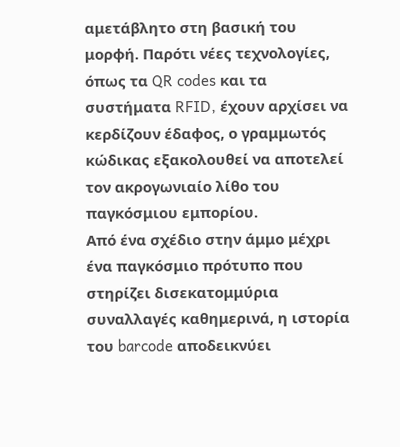αμετάβλητο στη βασική του μορφή. Παρότι νέες τεχνολογίες, όπως τα QR codes και τα συστήματα RFID, έχουν αρχίσει να κερδίζουν έδαφος, ο γραμμωτός κώδικας εξακολουθεί να αποτελεί τον ακρογωνιαίο λίθο του παγκόσμιου εμπορίου.
Από ένα σχέδιο στην άμμο μέχρι ένα παγκόσμιο πρότυπο που στηρίζει δισεκατομμύρια συναλλαγές καθημερινά, η ιστορία του barcode αποδεικνύει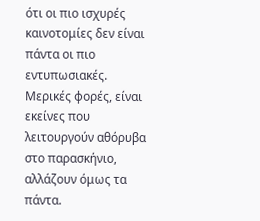ότι οι πιο ισχυρές καινοτομίες δεν είναι πάντα οι πιο εντυπωσιακές. Μερικές φορές, είναι εκείνες που λειτουργούν αθόρυβα στο παρασκήνιο, αλλάζουν όμως τα πάντα.